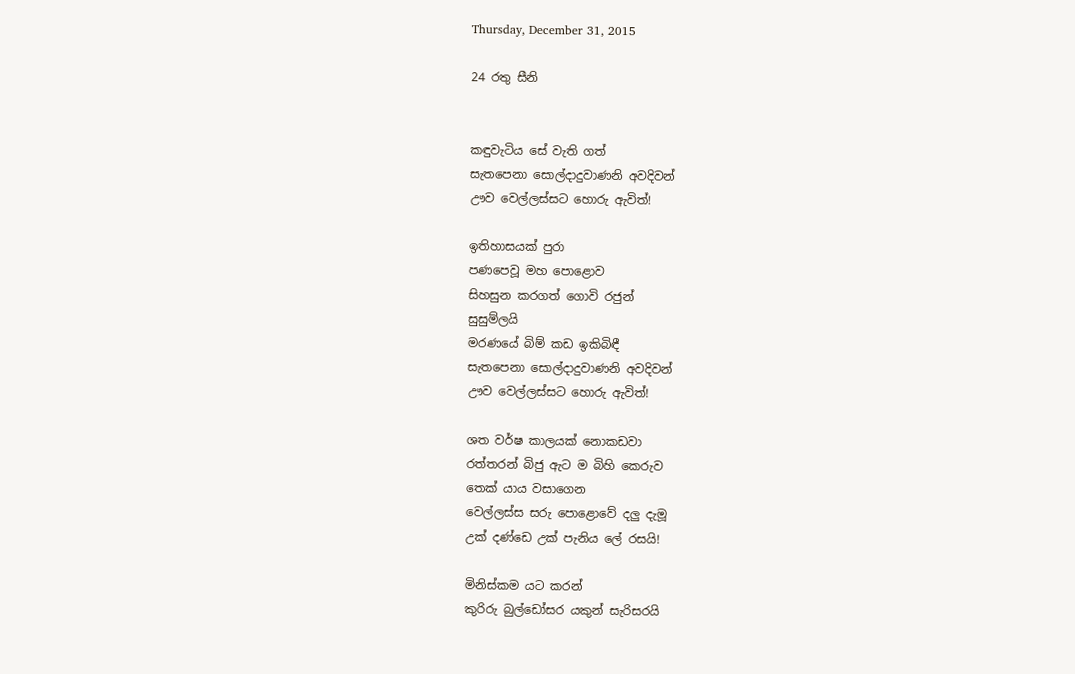Thursday, December 31, 2015

24 රතු සීනි


කඳුවැටිය සේ වැති ගත්
සැතපෙනා සොල්දාදුවාණනි අවදිවන්
ඌව වෙල්ලස්සට හොරු ඇවිත්!

ඉතිහාසයක් පුරා
පණපෙවූ මහ පොළොව
සිහසුන කරගත් ගොවි රජුන්
සුසුම්ලයි
මරණයේ බිම් කඩ ඉකිබිඳී
සැතපෙනා සොල්දාදුවාණනි අවදිවන්
ඌව වෙල්ලස්සට හොරු ඇවිත්!

ශත වර්ෂ කාලයක් නොකඩවා
රත්තරන් බිජු ඇට ම බිහි කෙරුව
තෙක් යාය වසාගෙන
වෙල්ලස්ස සරු පොළොවේ දලු දැමූ
උක් දණ්ඩෙ උක් පැනිය ලේ රසයි!

මිනිස්කම යට කරන්
කුරිරු බුල්ඩෝසර යකුන් සැරිසරයි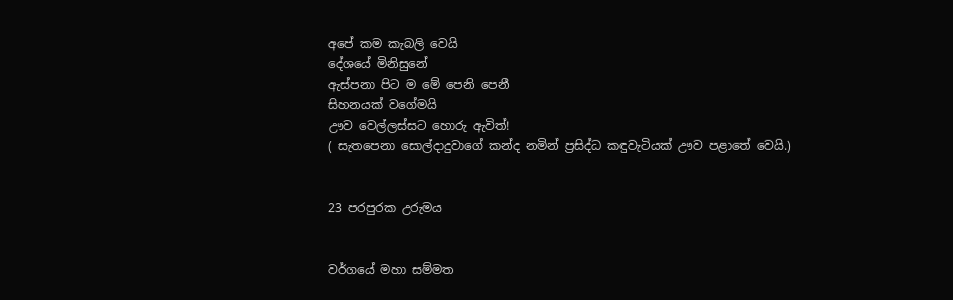අපේ කම කැබලි වෙයි
දේශයේ මිනිසුනේ
ඇස්පනා පිට ම මේ පෙනි පෙනී
සිහනයක් වගේමයි
ඌව වෙල්ලස්සට හොරු ඇවිත්!
( සැතපෙනා සොල්දාදුවාගේ කන්ද නමින් ප්‍රසිද්ධ කඳුවැටියක් ඌව පළාතේ වෙයි.)


23 පරපුරක උරුමය


වර්ගයේ මහා සම්මත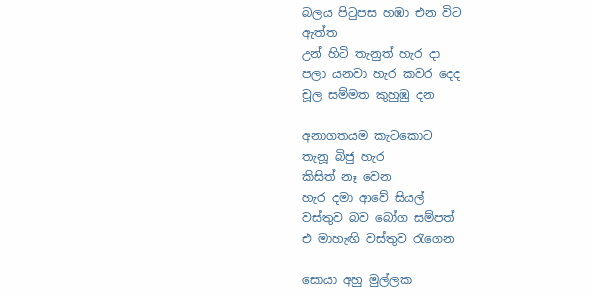බලය පිටුපස හඹා එන විට
ඇත්ත
උන් හිටි තැනුත් හැර දා
පලා යනවා හැර කවර දෙද
චූල සම්මත කුහුඹු දන

අනාගතයම කැටකොට
තැනූ බිජු හැර
කිසිත් නෑ වෙන
හැර දමා ආවේ සියල්
වස්තුව බව බෝග සම්පත්
එ මාහැඟි වස්තුව රැගෙන

සොයා අහු මුල්ලක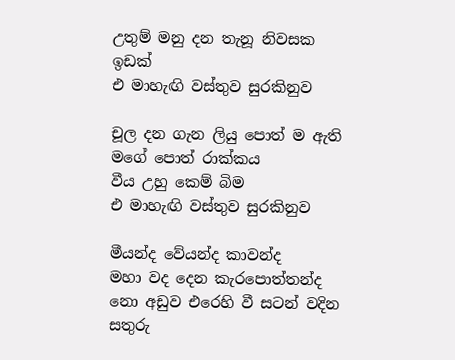උතුම් මනු දන තැනූ නිවසක
ඉඩක්
එ මාහැඟි වස්තුව සුරකිනුව

චූල දන ගැන ලියු පොත් ම ඇති
මගේ පොත් රාක්කය
වීය උහු කෙම් බිම
එ මාහැඟි වස්තුව සුරකිනුව

මීයන්ද වේයන්ද කාවන්ද
මහා වද දෙන කැරපොත්තන්ද
නො අඩුව එරෙහි වී සටන් වදින
සතුරු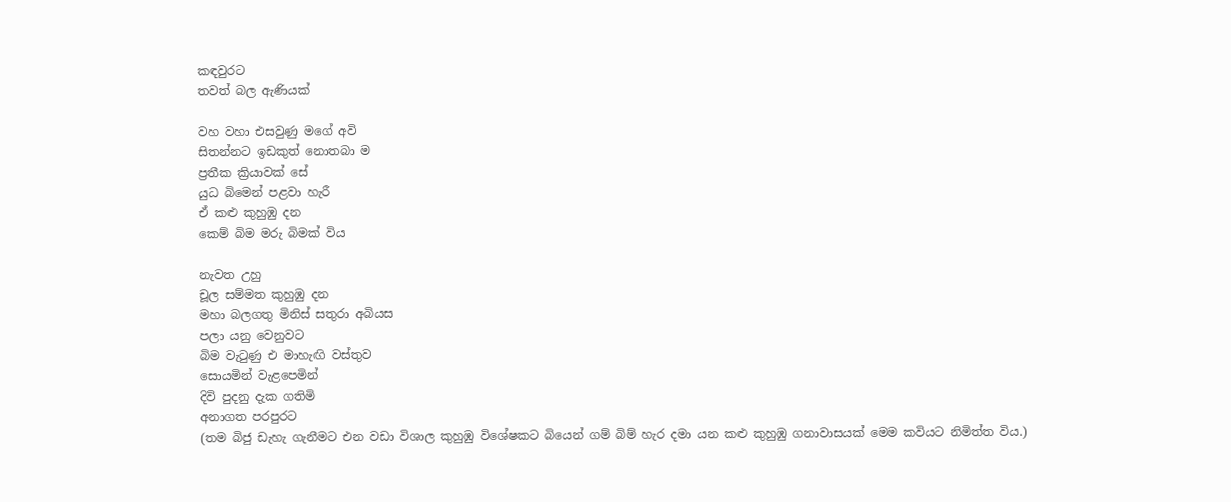කඳවුරට
තවත් බල ඇණියක්

වහ වහා එසවුණු මගේ අවි
සිතන්නට ඉඩකුත් නොතබා ම
ප්‍රතීක ක්‍රියාවක් සේ
යුධ බිමෙන් පළවා හැරී
ඒ කළු කුහුඹු දන
කෙම් බිම මරු බිමක් විය

නැවත උහු
චූල සම්මත කුහුඹු දන
මහා බලගතු මිනිස් සතුරා අබියස
පලා යනු වෙනුවට
බිම වැටුණු එ මාහැඟි වස්තුව
සොයමින් වැළපෙමින්
දිවි පුදනු දැක ගතිමි
අනාගත පරපුරට
(තම බිජු ඩැහැ ගැනීමට එන වඩා විශාල කුහුඹු විශේෂකට බියෙන් ගම් බිම් හැර දමා යන කළු කුහුඹු ගනාවාසයක් මෙම කවියට නිමිත්ත විය.)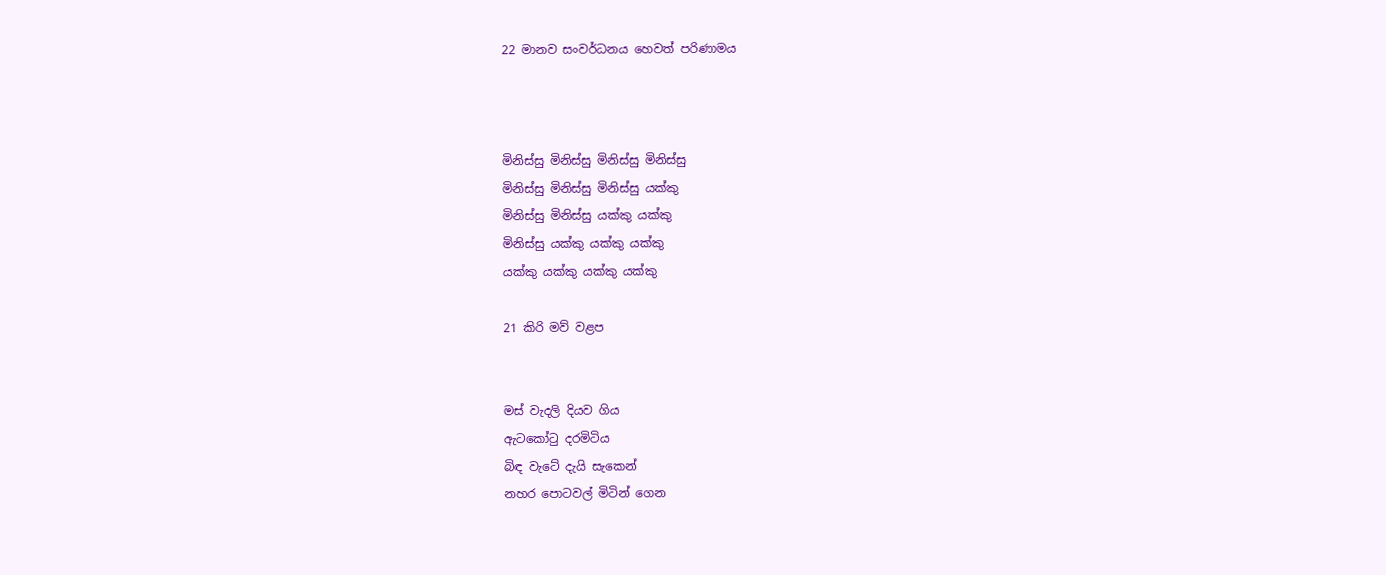22 මානව සංවර්ධනය හෙවත් පරිණාමය



මිනිස්සු මිනිස්සු මිනිස්සු මිනිස්සු
මිනිස්සු මිනිස්සු මිනිස්සු යක්කු
මිනිස්සු මිනිස්සු යක්කු යක්කු
මිනිස්සු යක්කු යක්කු යක්කු
යක්කු යක්කු යක්කු යක්කු

21 කිරි මව් වළප


මස් වැදලි දියව ගිය
ඇටකෝටු දරමිටිය
බිඳ වැටේ දැයි සැකෙන්
නහර පොටවල් මිටින් ගෙන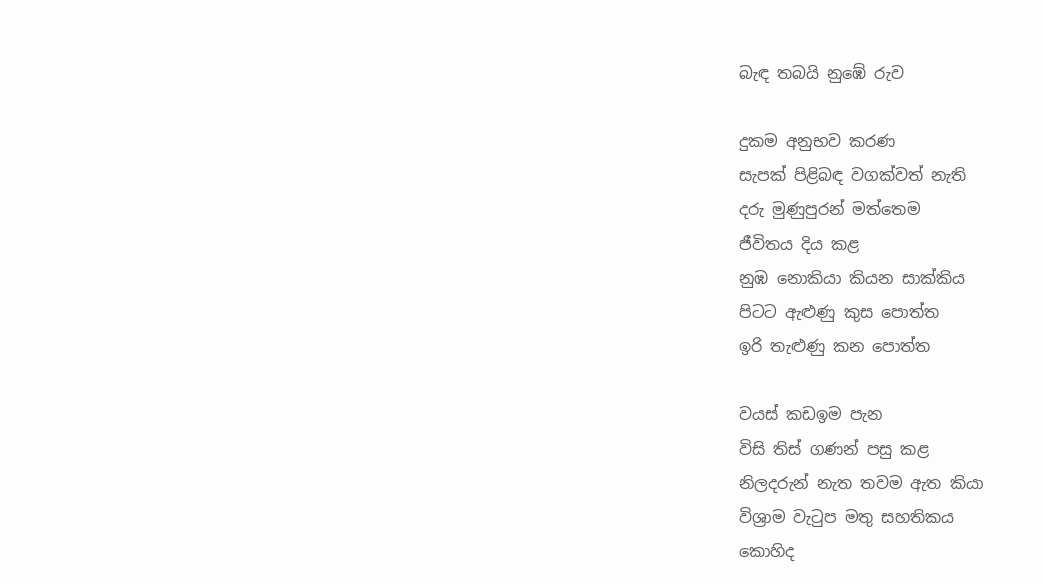බැඳ තබයි නුඹේ රුව

දුකම අනුභව කරණ
සැපක් පිළිබඳ වගක්වත් නැති
දරු මුණුපුරන් මත්තෙම
ජීවිතය දිය කළ
නුඹ නොකියා කියන සාක්කිය
පිටට ඇළුණු කුස පොත්ත
ඉරි තැළුණු කන පොත්ත

වයස් කඩඉම පැන
විසි තිස් ගණන් පසු කළ
නිලදරුන් නැත තවම ඇත කියා
විශ්‍රාම වැටුප මතු සහතිකය
කොහිද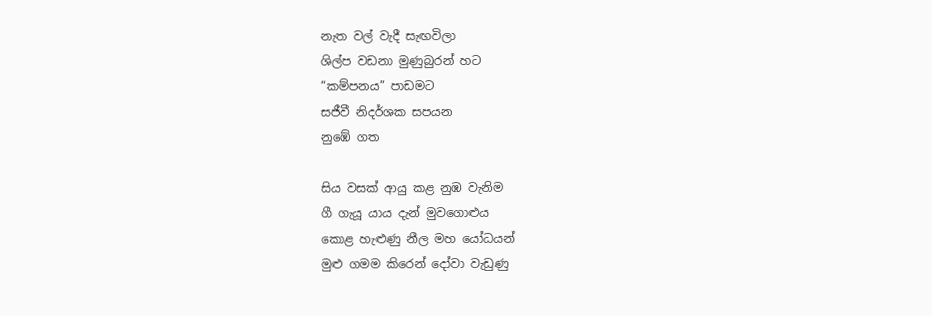නැත වල් වැදී සැඟවිලා
ශිල්ප වඩනා මුණුබුරන් හට
“කම්පනය” පාඩමට
සජීවී නිදර්ශක සපයන
නුඹේ ගත

සිය වසක් ආයු කළ නුඹ වැනිම
ගී ගැයූ යාය දැන් මුවගොළුය
කොළ හැළුණු නීල මහ යෝධයන්
මුළු ගමම කිරෙන් දෝවා වැඩුණු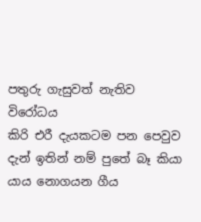පතුරු ගැසුවත් නැතිව විරෝධය
කිරි එරී දැයකටම පන පෙවුව
දැන් ඉතින් නම් පුතේ බෑ කියා
යාය නොගයන ගීය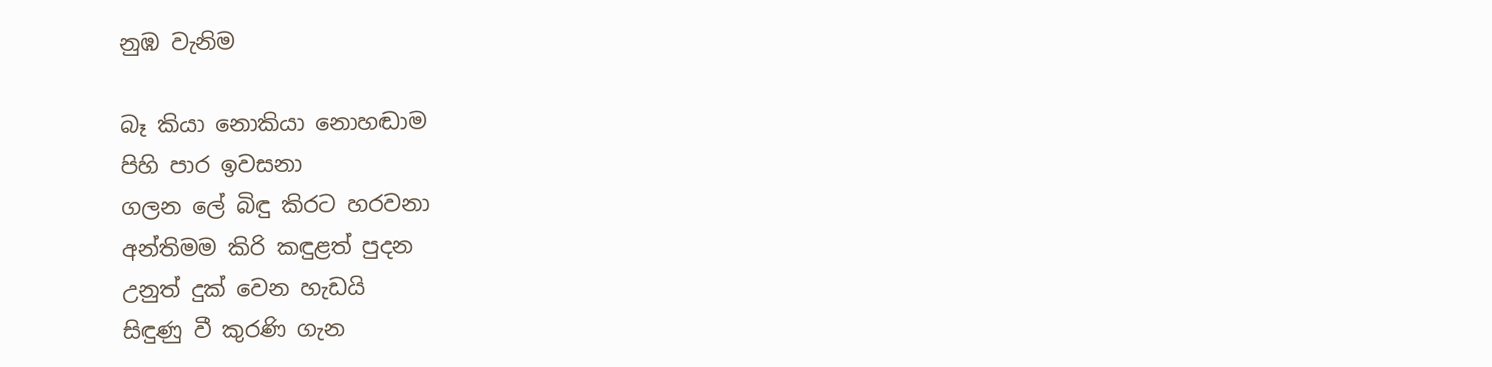නුඹ වැනිම

බෑ කියා නොකියා නොහඬාම
පිහි පාර ඉවසනා
ගලන ලේ බිඳු කිරට හරවනා
අන්තිමම කිරි කඳුළත් පුදන
උනුත් දුක් වෙන හැඩයි
සිඳුණු වී කුරණි ගැන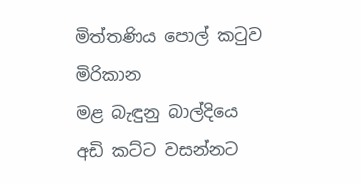මිත්තණිය පොල් කටුව මිරිකාන
මළ බැඳුනු බාල්දියෙ
අඩි කට්ට වසන්නට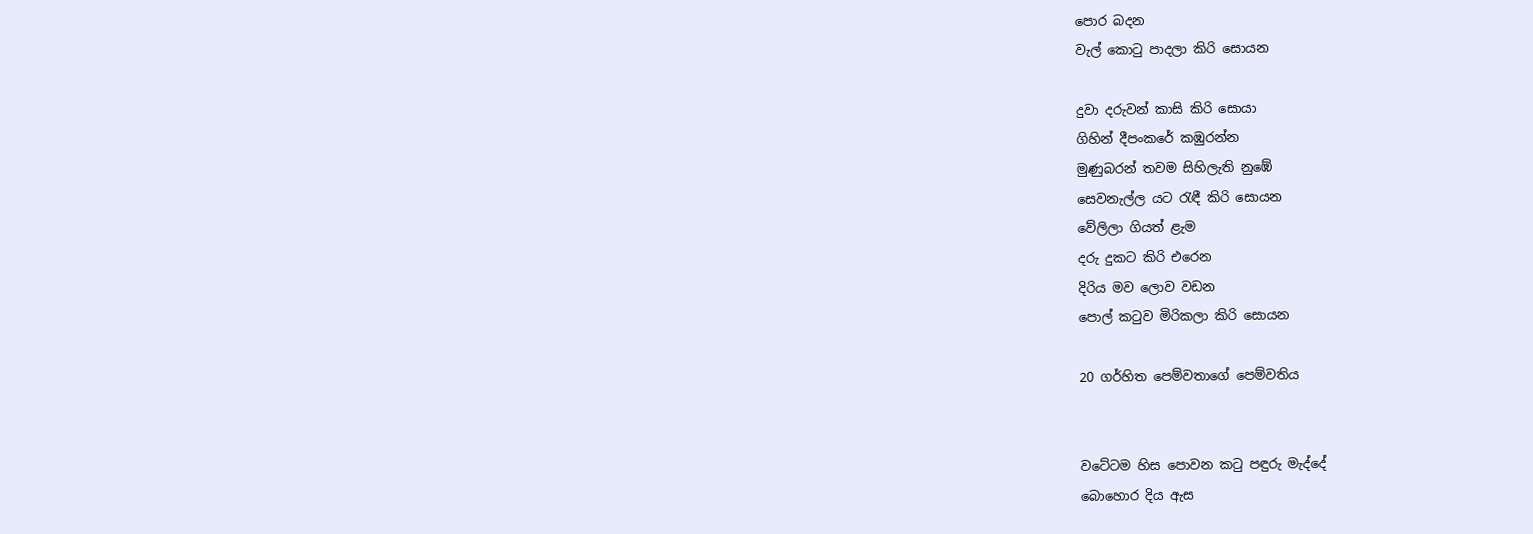පොර බදන
වැල් කොටු පාදලා කිරි සොයන

දුවා දරුවන් කාසි කිරි සොයා
ගිහින් දීපංකරේ කඹුරන්න
මුණුබරන් තවම සිහිලැති නුඹේ
සෙවනැල්ල යට රැඳී කිරි සොයන
වේලිලා ගියත් ළැම
දරු දුකට කිරි එරෙන
දිරිය මව ලොව වඩන
පොල් කටුව මිරිකලා කිරි සොයන

20 ගර්හිත පෙම්වතාගේ පෙම්වතිය


වටේටම හිස පොවන කටු පඳුරු මැද්දේ
බොහොර දිය ඇස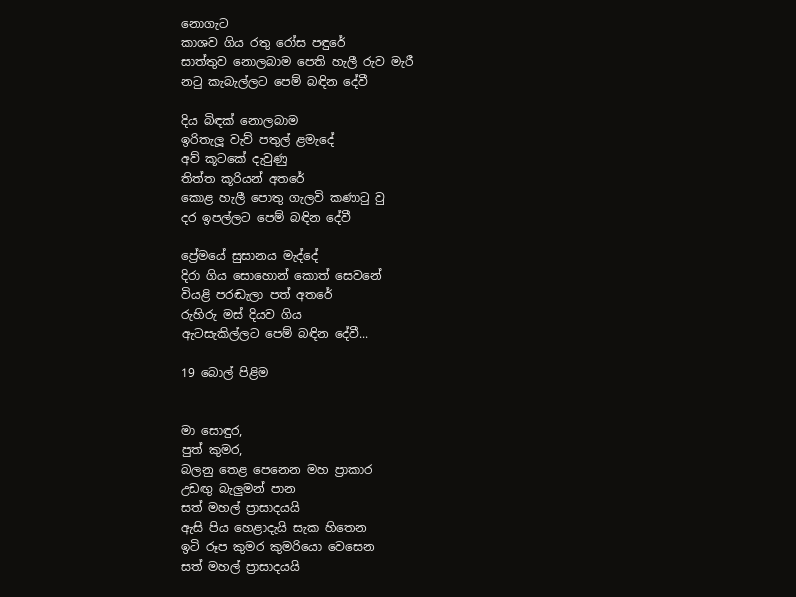නොගැට
කාශව ගිය රතු රෝස පඳුරේ
සාත්තුව නොලබාම පෙති හැලී රුව මැරී
නටු කැබැල්ලට පෙම් බඳින දේවී

දිය බිඳක් නොලබාම
ඉරිතැලූ වැව් පතුල් ළමැදේ
අව් කූටකේ දැවුණු
තිත්ත කූරියන් අතරේ
කොළ හැලී පොතු ගැලවි කණාටු වු
දර ඉපල්ලට පෙම් බඳින දේවී

ප්‍රේමයේ සුසානය මැද්දේ
දිරා ගිය සොහොන් කොත් සෙවනේ
වියළි පරඬැලා පත් අතරේ
රුහිරු මස් දියව ගිය
ඇටසැකිල්ලට පෙම් බඳින දේවී...

19 බොල් පිළිම


මා සොඳුර,
පුත් කුමර,
බලනු තෙළ පෙනෙන මහ ප්‍රාකාර
උඩඟු බැලුමන් පාන
සත් මහල් ප්‍රාසාදයයි
ඇසි පිය හෙළාදැයි සැක හිතෙන
ඉටි රූප කුමර කුමරියො වෙසෙන
සත් මහල් ප්‍රාසාදයයි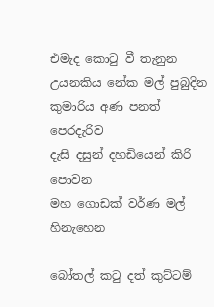එමැද කොටු වී තැනුන
උයනකිය නේක මල් පුබුදින
කුමාරිය අණ පනත් පෙරදැරිව
දැසි දසුන් දහඩියෙන් කිරි පොවන
මහ ගොඩක් වර්ණ මල් හිනැහෙන

බෝතල් කටු දත් කුට්ටම්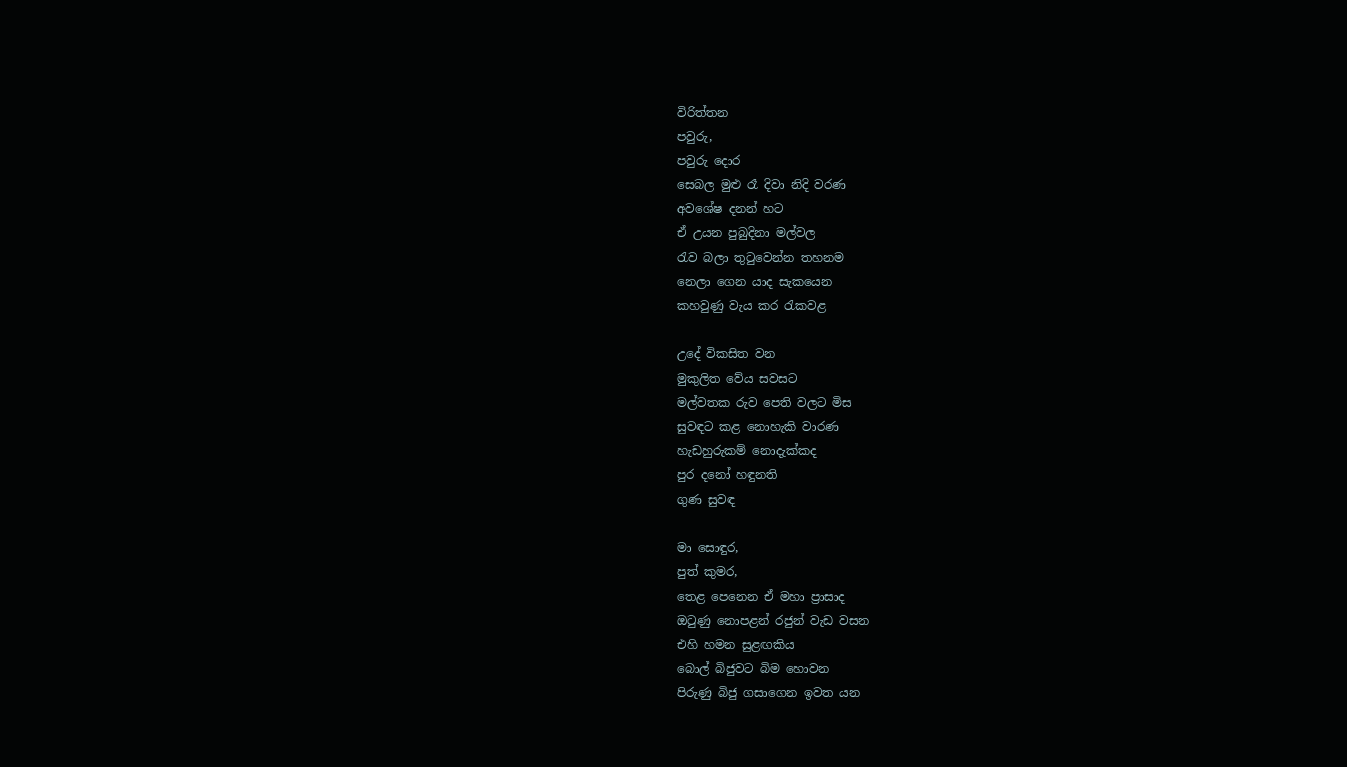විරිත්තන
පවුරු,
පවුරු දොර
සෙබල මුළු රෑ දිවා නිදි වරණ
අවශේෂ දනන් හට
ඒ උයන පුබුදිනා මල්වල
රැව බලා තුටුවෙන්න තහනම
නෙලා ගෙන යාද සැකයෙන
කහවුණු වැය කර රැකවළ

උදේ විකසිත වන
මුකුලිත වේය සවසට
මල්වතක රුව පෙති වලට මිස
සුවඳට කළ නොහැකි වාරණ
හැඩහුරුකම් නොදැක්කද
පුර දනෝ හඳුනති
ගුණ සුවඳ

මා සොඳුර,
පුත් කුමර,
තෙළ පෙනෙන ඒ මහා ප්‍රාසාද
ඔටුණු නොපළන් රජුන් වැඩ වසන
එහි හමන සුළඟකිය
බොල් බිජුවට බිම හොවන
පිරුණු බිජු ගසාගෙන ඉවත යන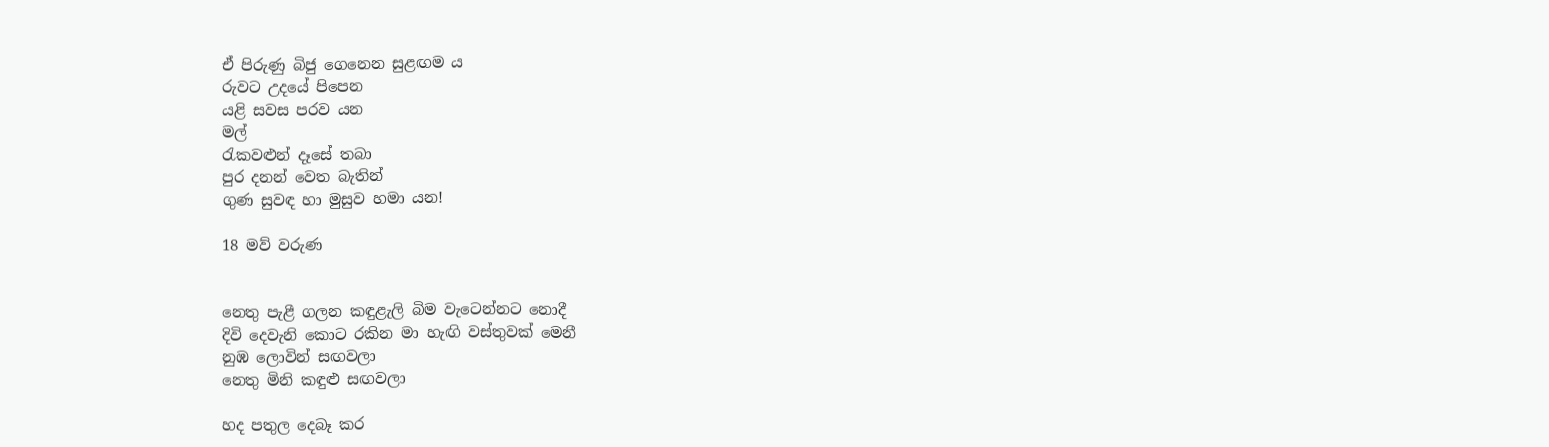ඒ පිරුණු බිජු ගෙනෙන සුළඟම ය
රුවට උදයේ පිපෙන
යළි සවස පරව යන
මල්
රැකවළුන් දෑසේ තබා
පුර දනන් වෙත බැතින්
ගුණ සුවඳ හා මුසුව හමා යන!

18 මව් වරුණ


නෙතු පැළී ගලන කඳුළැලි බිම වැටෙන්නට නොදී
දිවි දෙවැනි කොට රකින මා හැඟි වස්තුවක් මෙනී
නුඹ ලොවින් සඟවලා
නෙතු මිනි කඳුළු සඟවලා

හද පතුල දෙබෑ කර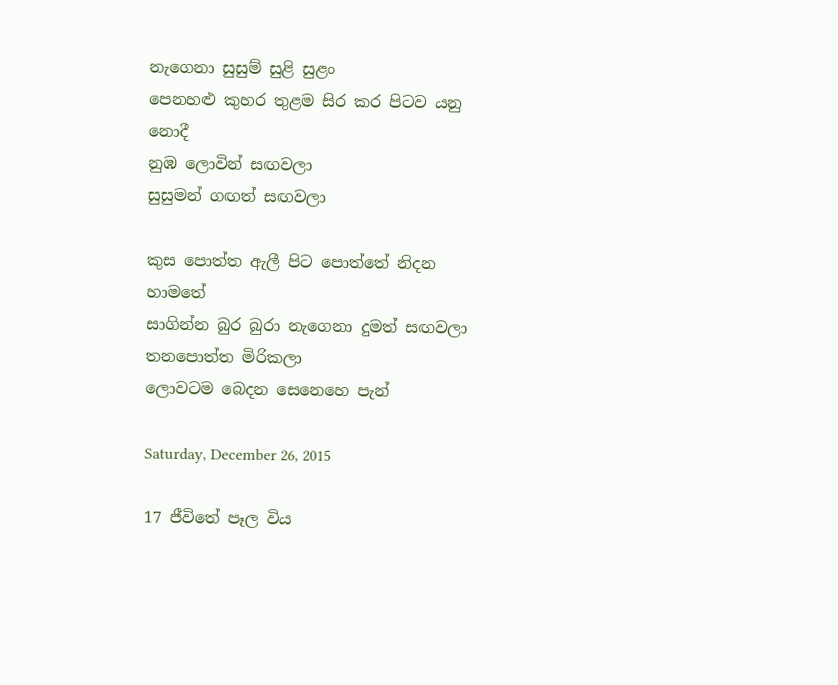නැගෙනා සුසුම් සුළි සුළං
පෙනහළු කුහර තුළම සිර කර පිටව යනු නොදී
නුඹ ලොවින් සඟවලා
සුසුමන් ගඟත් සඟවලා

කුස පොත්ත ඇලී පිට පොත්තේ නිදන හාමතේ
සාගින්න බුර බුරා නැගෙනා දුමත් සඟවලා
තනපොත්ත මිරිකලා
ලොවටම බෙදන සෙනෙහෙ පැන්

Saturday, December 26, 2015

17 ජීවිතේ පෑල විය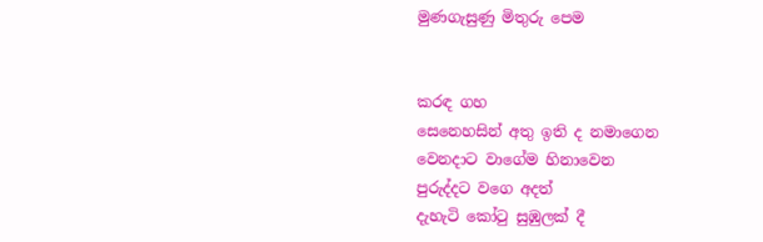මුණගැසුණු මිතුරු පෙම


කරඳ ගහ
සෙනෙහසින් අතු ඉති ද නමාගෙන
වෙනදාට වාගේම හිනාවෙන
පුරුද්දට වගෙ අදත්
දැහැටි කෝටු සුඹුලක් දී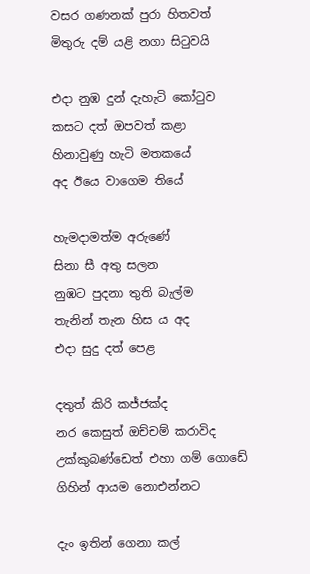වසර ගණනක් පුරා හිතවත්
මිතුරු දම් යළි නගා සිටුවයි

එදා නුඹ දුන් දැහැටි කෝටුව
කසට දත් ඔපවත් කළා
හිනාවුණු හැටි මතකයේ
අද ඊයෙ වාගෙම තියේ

හැමදාමත්ම අරුණේ
සිනා සී අතු සලන
නුඹට පුදනා තුති බැල්ම
තැනින් තැන හිස ය අද
එදා සුදු දත් පෙළ

දතුත් කිරි කජ්ජක්ද
නර කෙසුත් ඔච්චම් කරාවිද
උක්කුබණ්ඩෙත් එහා ගම් ගොඩේ
ගිහින් ආයම නොඑන්නට

දැං ඉතින් ගෙනා කල්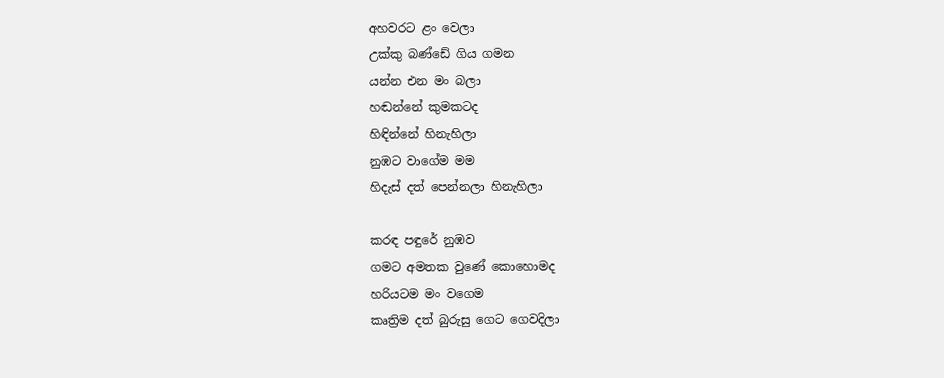අහවරට ළං වෙලා
උක්කු බණ්ඩේ ගිය ගමන
යන්න එන මං බලා
හඬන්නේ කුමකටද
හිඳින්නේ හිනැහිලා
නුඹට වාගේම මම
හිදැස් දත් පෙන්නලා හිනැහිලා

කරඳ පඳුරේ නුඹව
ගමට අමතක වුණේ කොහොමද
හරියටම මං වගෙම
කෘත්‍රිම දත් බුරුසු ගෙට ගෙවදිලා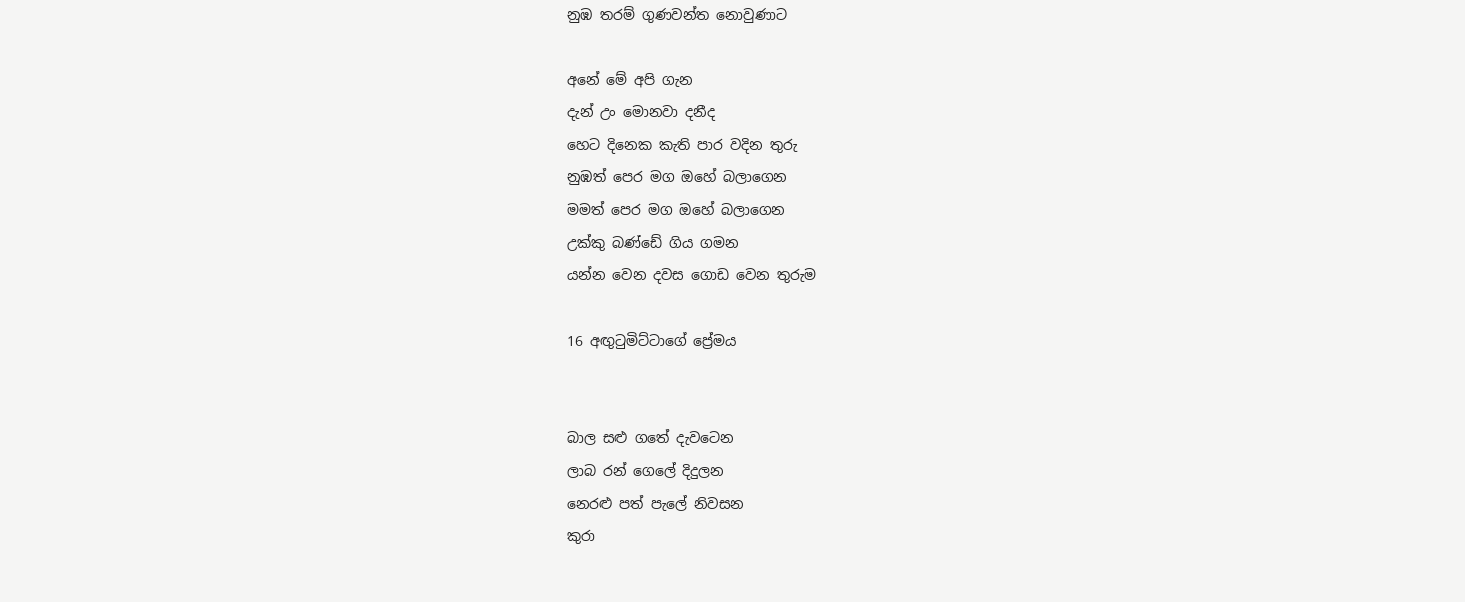නුඹ තරම් ගුණවන්ත නොවුණාට

අනේ මේ අපි ගැන
දැන් උං මොනවා දනීද
හෙට දිනෙක කැති පාර වදින තුරු
නුඹත් පෙර මග ඔහේ බලාගෙන
මමත් පෙර මග ඔහේ බලාගෙන
උක්කු බණ්ඩේ ගිය ගමන
යන්න වෙන දවස ගොඩ වෙන තුරුම

16 අඟුටුමිට්ටාගේ ‍ප්‍රේමය


බාල සළු ගතේ දැවටෙන
ලාබ රන් ගෙලේ දිදුලන
නෙරළු පත් පැලේ නිවසන
කුරා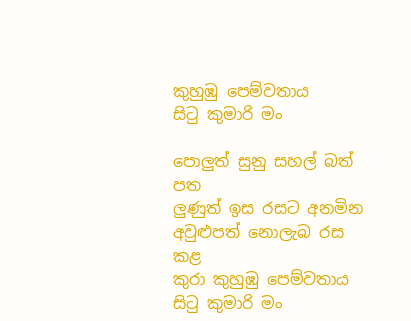කුහුඹු පෙම්වතාය
සිටු කුමාරි මං

පොලුත් සුනු සහල් බත් පත
ලුණුත් ඉස රසට අනමින
අවුළුපත් නොලැබ රස කළ
කුරා කුහුඹු පෙම්වතාය
සිටු කුමාරි මං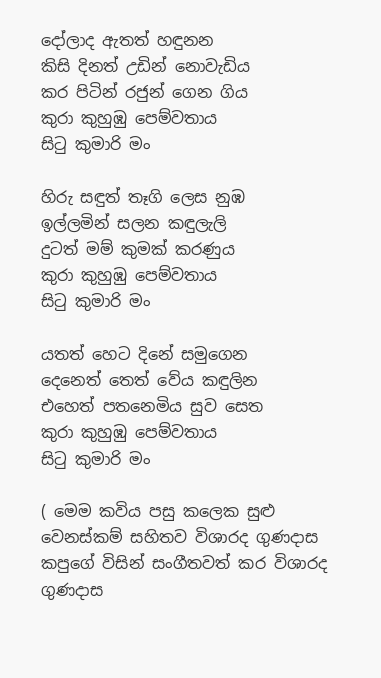දෝලාද ඇතත් හඳුනන
කිසි දිනත් උඩින් නොවැඩිය
කර පිටින් රජුන් ගෙන ගිය
කුරා කුහුඹු පෙම්වතාය
සිටු කුමාරි මං

හිරු සඳුත් තෑගි ලෙස නුඹ
ඉල්ලමින් සලන කඳුලැලි
දුටත් මම් කුමක් කරණුය
කුරා කුහුඹු පෙම්වතාය
සිටු කුමාරි මං

යතත් හෙට දිනේ සමුගෙන
දෙනෙත් තෙත් වේය කඳුලින
එහෙත් පතනෙමිය සුව සෙත
කුරා කුහුඹු පෙම්වතාය
සිටු කුමාරි මං

( මෙම කවිය පසු කලෙක සුළු වෙනස්කම් සහිතව විශාරද ගුණදාස කපුගේ විසින් සංගීතවත් කර විශාරද ගුණදාස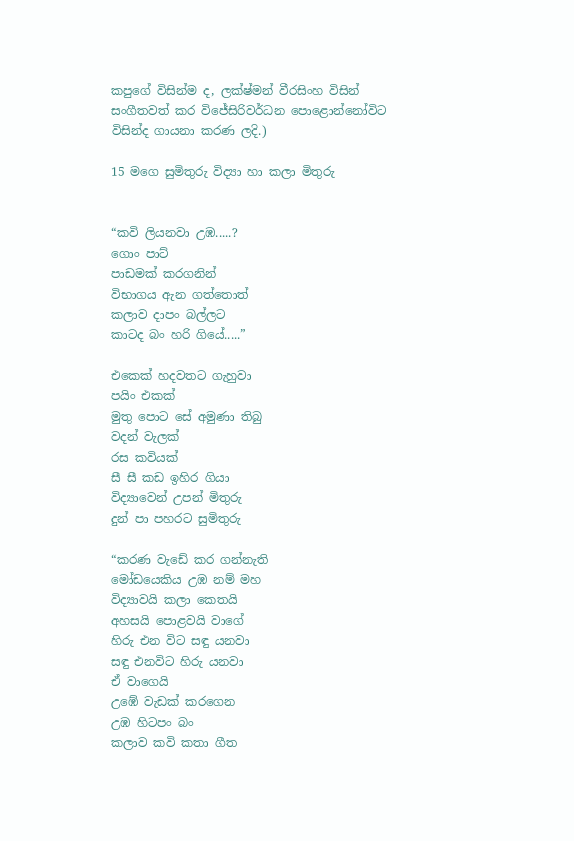කපුගේ විසින්ම ද, ලක්ෂ්මන් වීරසිංහ විසින් සංගීතවත් කර විජේසිරිවර්ධන පොළොන්නෝවිට විසින්ද ගායනා කරණ ලදි.)

15 මගෙ සුමිතුරු විද්‍යා හා කලා මිතුරු


“කවි ලියනවා උඹ.....?
ගොං පාට්
පාඩමක් කරගනින්
විභාගය ඇන ගත්තොත්
කලාව දාපං බල්ලට
කාටද බං හරි ගියේ.....”

එකෙක් හදවතට ගැහුවා
පයිං එකක්
මුතු පොට සේ අමුණා තිබු
වදන් වැලක්
රස කවියක්
සී සී කඩ ඉහිර ගියා
විද්‍යාවෙන් උපන් මිතුරු
දුන් පා පහරට සුමිතුරු

“කරණ වැඩේ කර ගන්නැති
මෝඩයෙකිය උඹ නම් මහ
විද්‍යාවයි කලා කෙතයි
අහසයි පොළවයි වාගේ
හිරු එන විට සඳු යනවා
සඳු එනවිට හිරු යනවා
ඒ වාගෙයි
උඹේ වැඩක් කරගෙන
උඹ හිටපං බං
කලාව කවි කතා ගීත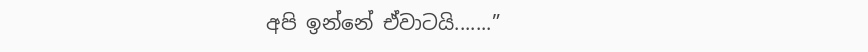අපි ඉන්නේ ඒවාටයි.......”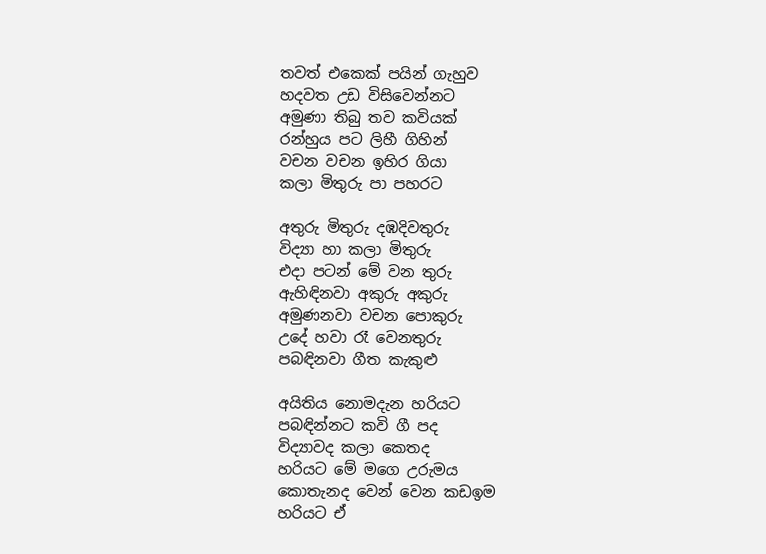තවත් එකෙක් පයින් ගැහුව
හදවත උඩ විසිවෙන්නට
අමුණා තිබු තව කවියක්
රන්හුය පට ලිහී ගිහින්
වචන වචන ඉහිර ගියා
කලා මිතුරු පා පහරට

අතුරු මිතුරු දඹදිවතුරු
විද්‍යා හා කලා මිතුරු
එදා පටන් මේ වන තුරු
ඇහිඳිනවා අකුරු අකුරු
අමුණනවා වචන පොකුරු
උදේ හවා රෑ වෙනතුරු
පබඳිනවා ගීත කැකුළු

අයිතිය නොමදැන හරියට
පබඳින්නට කවි ගී පද
විද්‍යාවද කලා කෙතද
හරියට මේ මගෙ උරුමය
කොතැනද වෙන් වෙන කඩඉම
හරියට ඒ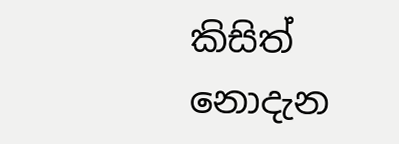කිසිත් නොදැන